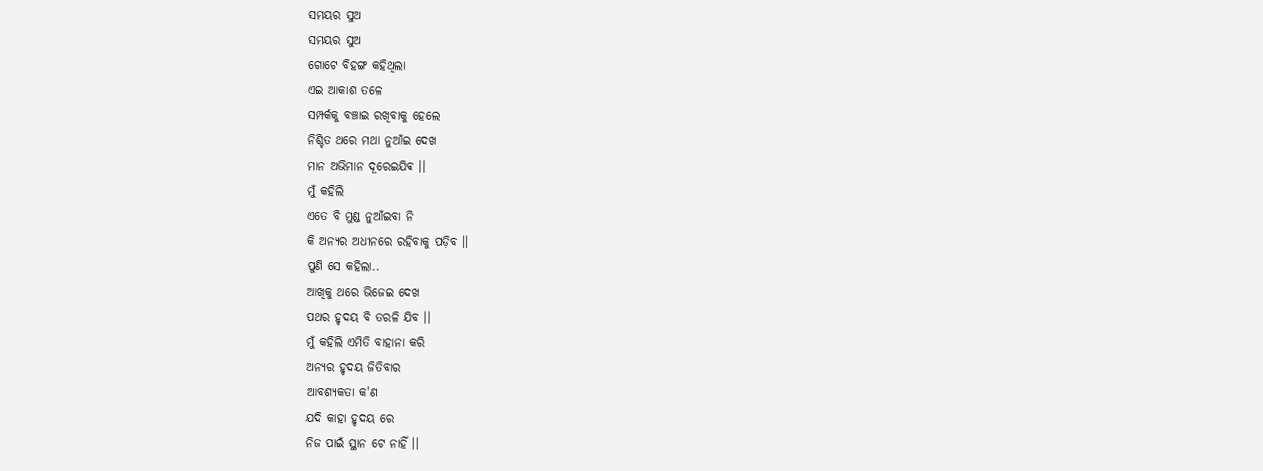ସମୟର ସୁଅ
ସମୟର ସୁଅ
ଗୋଟେ ବିହଙ୍ଗ କହିଥିଲା
ଏଇ ଆକାଶ ତଳେ
ସମ୍ପର୍କକୁ ବଞ୍ଚାଇ ରଖିବାକୁ ହେଲେ
ନିଶ୍ଚିତ ଥରେ ମଥା ନୁଆଁଇ ଦେଖ
ମାନ ଅଭିମାନ ଦୂରେଇଯିଵ ।।
ମୁଁ କହିଲି
ଏତେ ବି ମୁଣ୍ଡ ନୁଆଁଇବା ନି
କି ଅନ୍ୟର ଅଧୀନରେ ରହିବାକୁ ପଡ଼ିବ ।।
ପୁଣି ସେ କହିଲା..
ଆଖିକୁ ଥରେ ଭିଜେଇ ଦେଖ
ପଥର ହୃଦୟ ବି ତରଳି ଯିବ ।।
ମୁଁ କହିଲି ଏମିତି ବାହାନା କରି
ଅନ୍ୟର ହୃଦୟ ଜିତିବାର
ଆବଶ୍ୟକତା କ'ଣ
ଯଦି କାହା ହୃଦୟ ରେ
ନିଜ ପାଇଁ ସ୍ଥାନ ଟେ ନାହିଁ ।।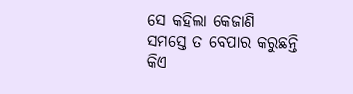ସେ କହିଲା କେଜାଣି
ସମସ୍ତେ ତ ବେପାର କରୁଛନ୍ତି
କିଏ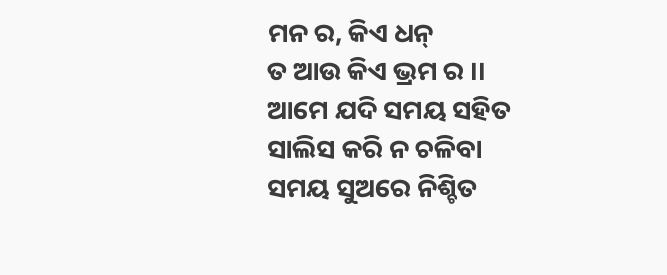ମନ ର, କିଏ ଧନ୍
ତ ଆଉ କିଏ ଭ୍ରମ ର ।।
ଆମେ ଯଦି ସମୟ ସହିତ
ସାଲିସ କରି ନ ଚଳିବା
ସମୟ ସୁଅରେ ନିଶ୍ଚିତ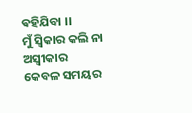ଵହିଯିବା ।।
ମୁଁ ସ୍ବିକାର କଲି ନା ଅସ୍ବୀକାର
କେବଳ ସମୟର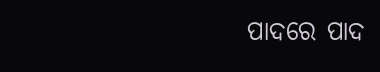ପାଦରେ ପାଦ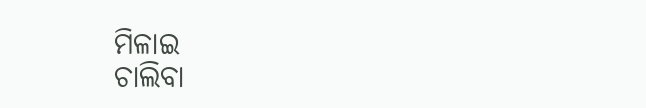ମିଳାଇ
ଚାଲିବା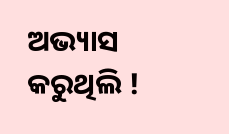ଅଭ୍ୟାସ କରୁଥିଲି !